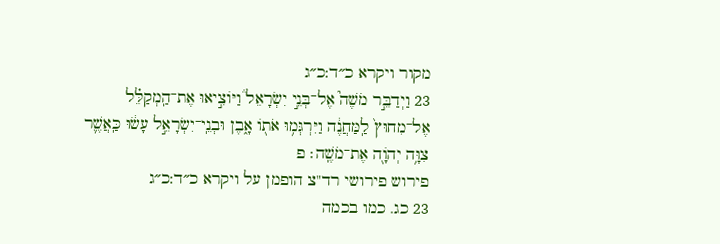מקור ויקרא כ״ד:כ״ג
23 וַיְדַבֵּ֣ר מֹשֶׁה֮ אֶל־בְּנֵ֣י יִשְׂרָאֵל֒ וַיּוֹצִ֣יאוּ אֶת־הַֽמְקַלֵּ֗ל אֶל־מִחוּץ֙ לַֽמַּחֲנֶ֔ה וַיִּרְגְּמ֥וּ אֹת֖וֹ אָ֑בֶן וּבְנֵֽי־יִשְׂרָאֵ֣ל עָשׂ֔וּ כַּֽאֲשֶׁ֛ר צִוָּ֥ה יְהֹוָ֖ה אֶת־מֹשֶֽׁה׃ פ
פירוש פירושי רד"צ הופמן על ויקרא כ״ד:כ״ג
23 כג. כמו בכמה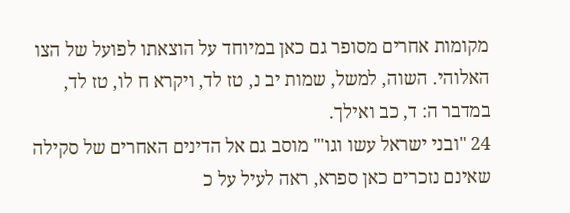מקומות אחרים מסופר גם כאן במיוחד על הוצאתו לפועל של הצו האלוהי. השוה, למשל, שמות יב נ, טז לד, ויקרא ח לו, טז לד, במדבר ה: ד, כב ואילך.
24 "ובני ישראל עשו וגו'" מוסב גם אל הדינים האחרים של סקילה שאינם נזכרים כאן ספרא, ראה לעיל על כ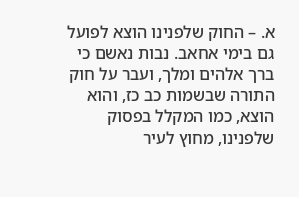א. – החוק שלפנינו הוצא לפועל גם בימי אחאב. נבות נאשם כי ברך אלהים ומלך, ועבר על חוק התורה שבשמות כב כז, והוא הוצא, כמו המקלל בפסוק שלפנינו, מחוץ לעיר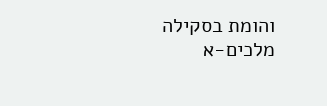והומת בסקילה מלכים-א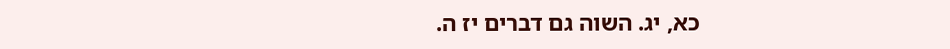כא, יג. השוה גם דברים יז ה.